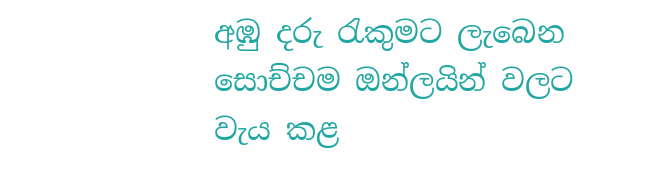අඹු දරු රැකුමට ලැබෙන සොච්චම ඔන්ලයින් වලට වැය කළ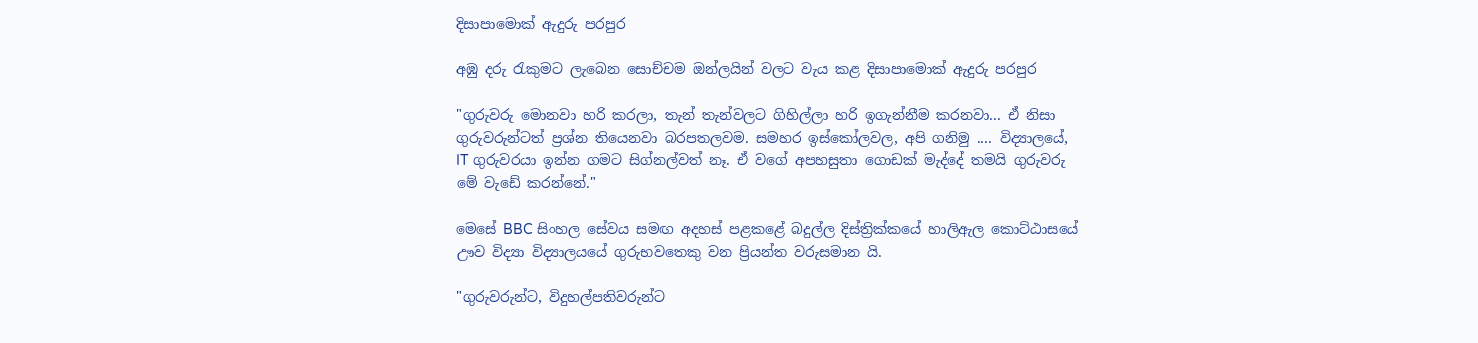දිසාපාමොක් ඇදුරු පරපුර

අඹු දරු රැකුමට ලැබෙන සොච්චම ඔන්ලයින් වලට වැය කළ දිසාපාමොක් ඇදුරු පරපුර

"ගුරුවරු මොනවා හරි කරලා, තැන් තැන්වලට ගිහිල්ලා හරි ඉගැන්නීම කරනවා... ඒ නිසා ගුරුවරුන්ටත් ප්‍රශ්න තියෙනවා බරපතලවම. සමහර ඉස්කෝලවල, අපි ගනිමු .... විද්‍යාලයේ, IT ගුරුවරයා ඉන්න ගමට සිග්නල්වත් නෑ. ඒ වගේ අපහසුතා ගොඩක් මැද්දේ තමයි ගුරුවරු මේ වැඩේ කරන්නේ."

මෙසේ BBC සිංහල සේවය සමඟ අදහස් පළකළේ බදුල්ල දිස්ත්‍රික්කයේ හාලිඇල කොට්ඨාසයේ ඌව විද්‍යා විද්‍යාලයයේ ගුරුභවතෙකු වන ප්‍රියන්ත වරුසමාන යි.

"ගුරුවරුන්ට, විදුහල්පතිවරුන්ට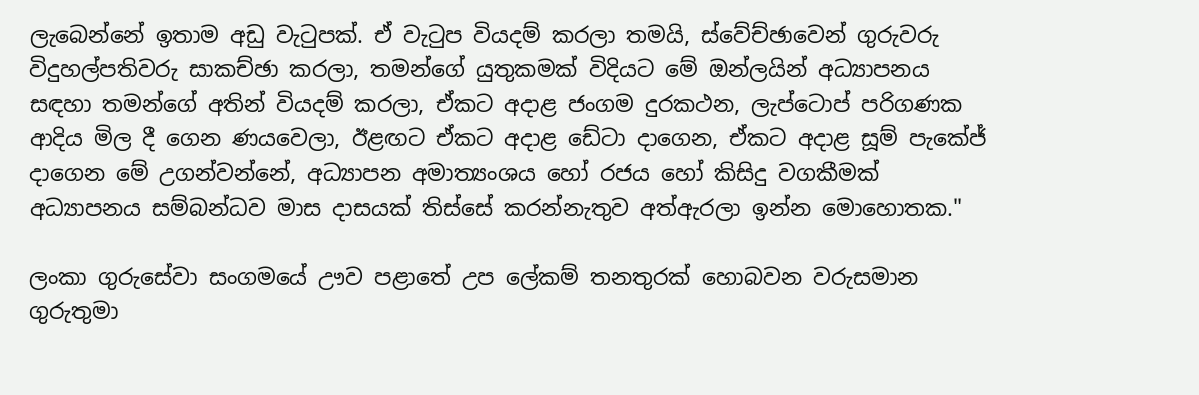ලැබෙන්නේ ඉතාම අඩු වැටුපක්. ඒ වැටුප වියදම් කරලා තමයි, ස්වේච්ඡාවෙන් ගුරුවරු විදුහල්පතිවරු සාකච්ඡා කරලා, තමන්ගේ යුතුකමක් විදියට මේ ඔන්ලයින් අධ්‍යාපනය සඳහා තමන්ගේ අතින් වියදම් කරලා, ඒකට අදාළ ජංගම දුරකථන, ලැප්ටොප් පරිගණක ආදිය මිල දී ගෙන ණයවෙලා, ඊළඟට ඒකට අදාළ ඩේටා දාගෙන, ඒකට අදාළ සූම් පැකේජ් දාගෙන මේ උගන්වන්නේ, අධ්‍යාපන අමාත්‍යංශය හෝ රජය හෝ කිසිදු වගකීමක් අධ්‍යාපනය සම්බන්ධව මාස දාසයක් තිස්සේ කරන්නැතුව අත්ඇරලා ඉන්න මොහොතක."

ලංකා ගුරුසේවා සංගමයේ ඌව පළාතේ උප ලේකම් තනතුරක් හොබවන වරුසමාන ගුරුතුමා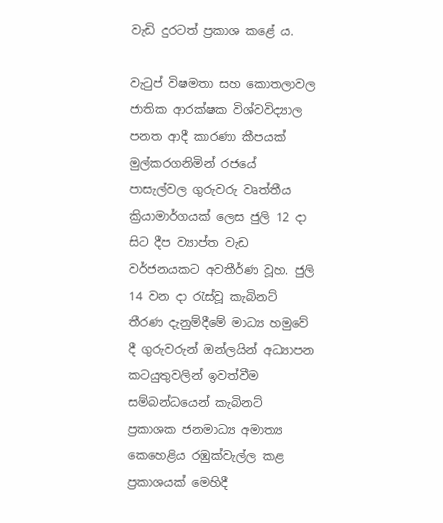වැඩි දුරටත් ප්‍රකාශ කළේ ය.

වැටුප් විෂමතා සහ කොතලාවල ජාතික ආරක්ෂක විශ්වවිද්‍යාල පනත ආදී කාරණා කීපයක් මුල්කරගනිමින් රජයේ පාසැල්වල ගුරුවරු වෘත්තීය ක්‍රියාමාර්ගයක් ලෙස ජුලි 12 දා සිට දීප ව්‍යාප්ත වැඩ වර්ජනයකට අවතීර්ණ වූහ. ජුලි 14 වන දා රැස්වූ කැබිනට් තීරණ දැනුම්දීමේ මාධ්‍ය හමුවේ දී ගුරුවරුන් ඔන්ලයින් අධ්‍යාපන කටයුතුවලින් ඉවත්වීම සම්බන්ධයෙන් කැබිනට් ප්‍රකාශක ජනමාධ්‍ය අමාත්‍ය කෙහෙළිය රඹුක්වැල්ල කළ ප්‍රකාශයක් මෙහිදී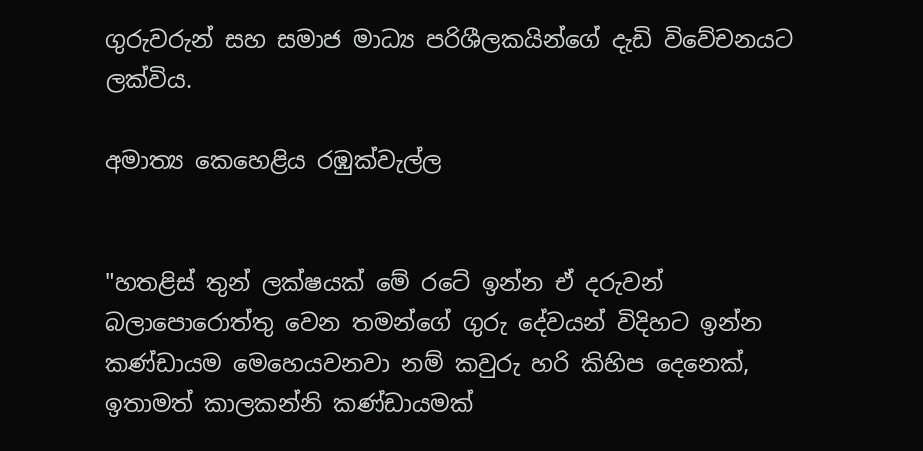ගුරුවරුන් සහ සමාජ මාධ්‍ය පරිශීලකයින්ගේ දැඩි විවේචනයට ලක්විය.

අමාත්‍ය කෙහෙළිය රඹුක්වැල්ල


"හතළිස් තුන් ලක්ෂයක් මේ රටේ ඉන්න ඒ දරුවන් බලාපොරොත්තු වෙන තමන්ගේ ගුරු දේවයන් විදිහට ඉන්න කණ්ඩායම මෙහෙයවනවා නම් කවුරු හරි කිහිප දෙනෙක්, ඉතාමත් කාලකන්නි කණ්ඩායමක්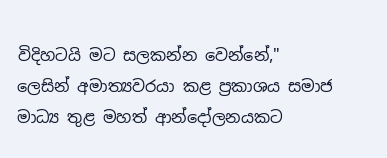විදිහටයි මට සලකන්න වෙන්නේ," ලෙසින් අමාත්‍යවරයා කළ ප්‍රකාශය සමාජ මාධ්‍ය තුළ මහත් ආන්දෝලනයකට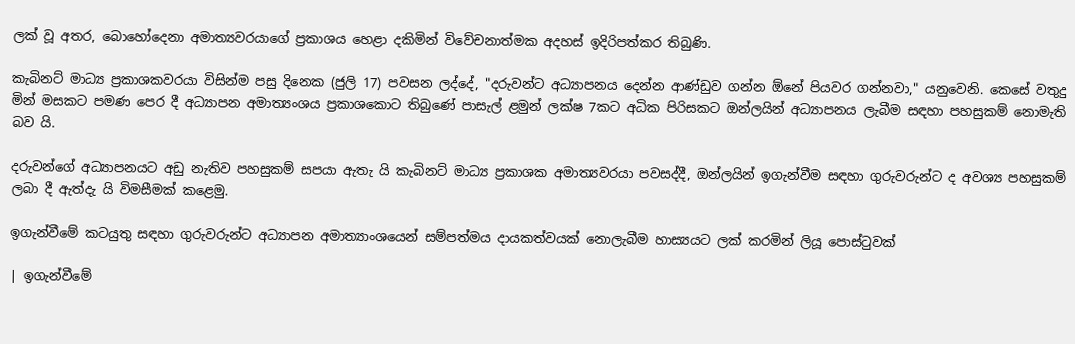ලක් වූ අතර, බොහෝදෙනා අමාත්‍යවරයාගේ ප්‍රකාශය හෙළා දකිමින් විවේචනාත්මක අදහස් ඉදිරිපත්කර තිබුණි.

කැබිනට් මාධ්‍ය ප්‍රකාශකවරයා විසින්ම පසු දිනෙක (ජුලි 17) පවසන ලද්දේ, "දරුවන්ට අධ්‍යාපනය දෙන්න ආණ්ඩුව ගන්න ඕනේ පියවර ගන්නවා," යනුවෙනි. කෙසේ වතුදු මින් මසකට පමණ පෙර දී අධ්‍යාපන අමාත්‍යංශය ප්‍රකාශකොට තිබුණේ පාසැල් ළමුන් ලක්ෂ 7කට අධික පිරිසකට ඔන්ලයින් අධ්‍යාපනය ලැබීම සඳහා පහසුකම් නොමැති බව යි.

දරුවන්ගේ අධ්‍යාපනයට අඩු නැතිව පහසුකම් සපයා ඇතැ යි කැබිනට් මාධ්‍ය ප්‍රකාශක අමාත්‍යවරයා පවසද්දී, ඔන්ලයින් ඉගැන්වීම සඳහා ගුරුවරුන්ට ද අවශ්‍ය පහසුකම් ලබා දී ඇත්දැ යි විමසීමක් කළෙමු.

ඉගැන්වීමේ කටයුතු සඳහා ගුරුවරුන්ට අධ්‍යාපන අමාත්‍යාංශයෙන් සම්පත්මය දායකත්වයක් නොලැබීම හාස්‍යයට ලක් කරමින් ලියූ පොස්ටුවක්

| ඉගැන්වීමේ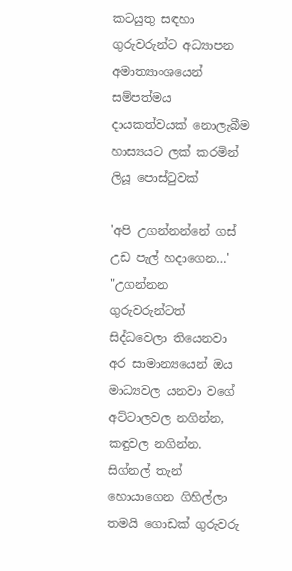කටයුතු සඳහා ගුරුවරුන්ට අධ්‍යාපන අමාත්‍යාංශයෙන් සම්පත්මය දායකත්වයක් නොලැබීම හාස්‍යයට ලක් කරමින් ලියූ පොස්ටුවක්

'අපි උගන්නන්නේ ගස් උඩ පැල් හදාගෙන…'
"උගන්නන ගුරුවරුන්ටත් සිද්ධවෙලා තියෙනවා අර සාමාන්‍යයෙන් ඔය මාධ්‍යවල යනවා වගේ අට්ටාලවල නගින්න, කඳුවල නගින්න. සිග්නල් තැන් හොයාගෙන ගිහිල්ලා තමයි ගොඩක් ගුරුවරු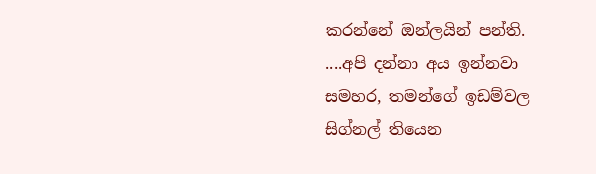කරන්නේ ඔන්ලයින් පන්ති. ....අපි දන්නා අය ඉන්නවා සමහර, තමන්ගේ ඉඩම්වල සිග්නල් තියෙන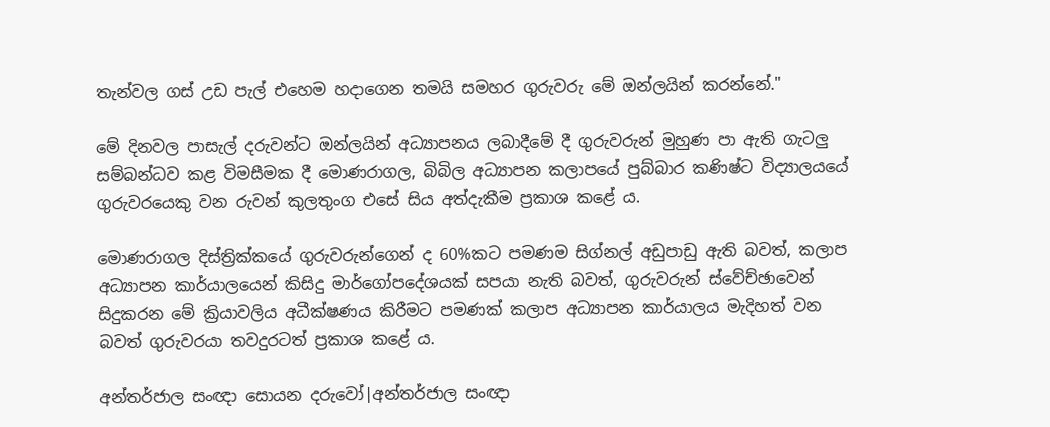තැන්වල ගස් උඩ පැල් එහෙම හදාගෙන තමයි සමහර ගුරුවරු මේ ඔන්ලයින් කරන්නේ."

මේ දිනවල පාසැල් දරුවන්ට ඔන්ලයින් අධ්‍යාපනය ලබාදීමේ දී ගුරුවරුන් මුහුණ පා ඇති ගැටලු සම්බන්ධව කළ විමසීමක දී මොණරාගල, බිබිල අධ්‍යාපන කලාපයේ පුබ්බාර කණිෂ්ට විද්‍යාලයයේ ගුරුවරයෙකු වන රුවන් කුලතුංග එසේ සිය අත්දැකීම ප්‍රකාශ කළේ ය.

මොණරාගල දිස්ත්‍රික්කයේ ගුරුවරුන්ගෙන් ද 60%කට පමණම සිග්නල් අඩුපාඩු ඇති බවත්, කලාප අධ්‍යාපන කාර්යාලයෙන් කිසිදු මාර්ගෝපදේශයක් සපයා නැති බවත්, ගුරුවරුන් ස්වේච්ඡාවෙන් සිදුකරන මේ ක්‍රියාවලිය අධීක්ෂණය කිරීමට පමණක් කලාප අධ්‍යාපන කාර්යාලය මැදිහත් වන බවත් ගුරුවරයා තවදුරටත් ප්‍රකාශ කළේ ය.

අන්තර්ජාල සංඥා සොයන දරුවෝ|අන්තර්ජාල සංඥා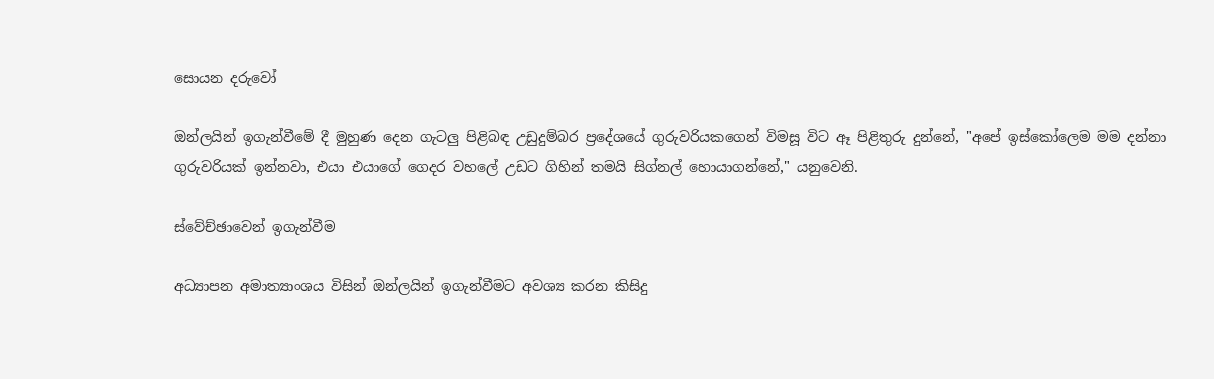සොයන දරුවෝ

ඔන්ලයින් ඉගැන්වීමේ දී මුහුණ දෙන ගැටලු පිළිබඳ උඩුදුම්බර ප්‍රදේශයේ ගුරුවරියකගෙන් විමසූ විට ඈ පිළිතුරු දුන්නේ, "අපේ ඉස්කෝලෙම මම දන්නා ගුරුවරියක් ඉන්නවා, එයා එයාගේ ගෙදර වහලේ උඩට ගිහින් තමයි සිග්නල් හොයාගන්නේ," යනුවෙනි.

ස්වේච්ඡාවෙන් ඉගැන්වීම

අධ්‍යාපන අමාත්‍යාංශය විසින් ඔන්ලයින් ඉගැන්වීමට අවශ්‍ය කරන කිසිදු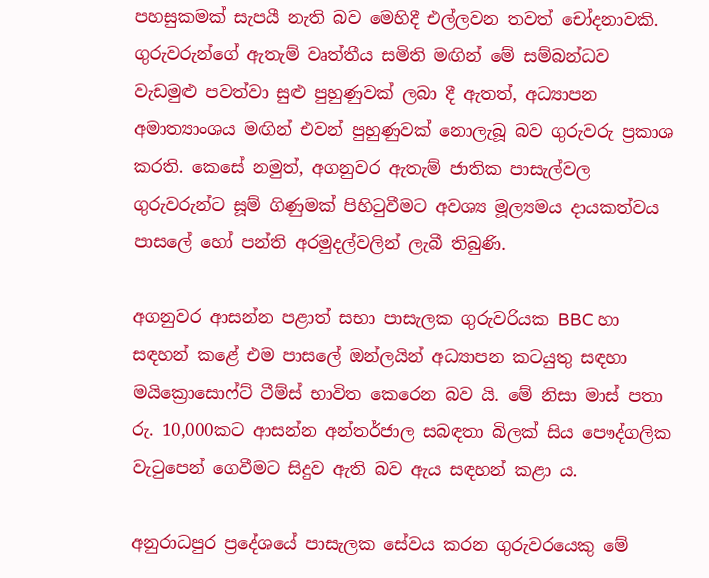පහසුකමක් සැපයී නැති බව මෙහිදී එල්ලවන තවත් චෝදනාවකි. ගුරුවරුන්ගේ ඇතැම් වෘත්තීය සමිති මඟින් මේ සම්බන්ධව වැඩමුළු පවත්වා සුළු පුහුණුවක් ලබා දී ඇතත්, අධ්‍යාපන අමාත්‍යාංශය මඟින් එවන් පුහුණුවක් නොලැබූ බව ගුරුවරු ප්‍රකාශ කරති. කෙසේ නමුත්, අගනුවර ඇතැම් ජාතික පාසැල්වල ගුරුවරුන්ට සූම් ගිණුමක් පිහිටුවීමට අවශ්‍ය මූල්‍යමය දායකත්වය පාසලේ හෝ පන්ති අරමුදල්වලින් ලැබී තිබුණි.

අගනුවර ආසන්න පළාත් සභා පාසැලක ගුරුවරියක BBC හා සඳහන් කළේ එම පාසලේ ඔන්ලයින් අධ්‍යාපන කටයුතු සඳහා මයික්‍රොසොෆ්ට් ටීම්ස් භාවිත කෙරෙන බව යි. මේ නිසා මාස් පතා රු. 10,000කට ආසන්න අන්තර්ජාල සබඳතා බිලක් සිය පෞද්ගලික වැටුපෙන් ගෙවීමට සිදුව ඇති බව ඇය සඳහන් කළා ය.

අනුරාධපුර ප්‍රදේශයේ පාසැලක සේවය කරන ගුරුවරයෙකු මේ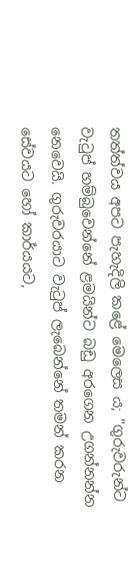තත්ත්වය අපට පැහැදිලි කළේ මෙලෙස ය; "ගුරුවරුන්ට වැටුප් හම්බුවෙන්නේ ළමයින්ට බඩු අරගෙන උගන්නන්න නෙවෙයි. ගුරුවරයාට වැටුප් ලැබෙන්නේ තමන් කරන සේවයට හෝ කාර්යයට,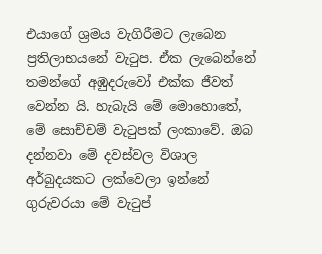එයාගේ ශ්‍රමය වැගිරීමට ලැබෙන ප්‍රතිලාභයනේ වැටුප. ඒක ලැබෙන්නේ තමන්ගේ අඹුදරුවෝ එක්ක ජීවත් වෙන්න යි. හැබැයි මේ මොහොතේ, මේ සොච්චම් වැටුපක් ලංකාවේ. ඔබ දන්නවා මේ දවස්වල විශාල අර්බුදයකට ලක්වෙලා ඉන්නේ ගුරුවරයා මේ වැටුප්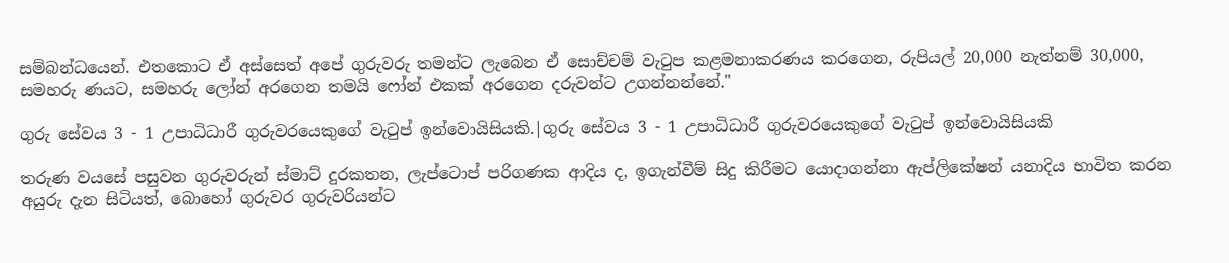සම්බන්ධයෙන්. එතකොට ඒ අස්සෙත් අපේ ගුරුවරු තමන්ට ලැබෙන ඒ සොච්චම් වැටුප කළමනාකරණය කරගෙන, රුපියල් 20,000 නැත්නම් 30,000, සමහරු ණයට, සමහරු ලෝන් අරගෙන තමයි ෆෝන් එකක් අරගෙන දරුවන්ට උගන්නන්නේ."

ගුරු සේවය 3 - 1 උපාධිධාරී ගුරුවරයෙකුගේ වැටුප් ඉන්වොයිසියකි.|ගුරු සේවය 3 - 1 උපාධිධාරී ගුරුවරයෙකුගේ වැටුප් ඉන්වොයිසියකි

තරුණ වයසේ පසුවන ගුරුවරුන් ස්මාට් දුරකතන, ලැප්ටොප් පරිගණක ආදිය ද, ඉගැන්වීම් සිදු කිරීමට යොදාගන්නා ඇප්ලිකේෂන් යනාදිය භාවිත කරන අයුරු දැන සිටියත්, බොහෝ ගුරුවර ගුරුවරියන්ට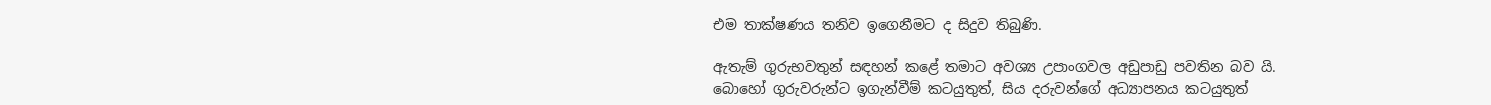එම තාක්ෂණය තනිව ඉගෙනීමට ද සිදුව තිබුණි.

ඇතැම් ගුරුභවතුන් සඳහන් කළේ තමාට අවශ්‍ය උපාංගවල අඩුපාඩු පවතින බව යි. බොහෝ ගුරුවරුන්ට ඉගැන්වීම් කටයුතුත්, සිය දරුවන්ගේ අධ්‍යාපනය කටයුතුත්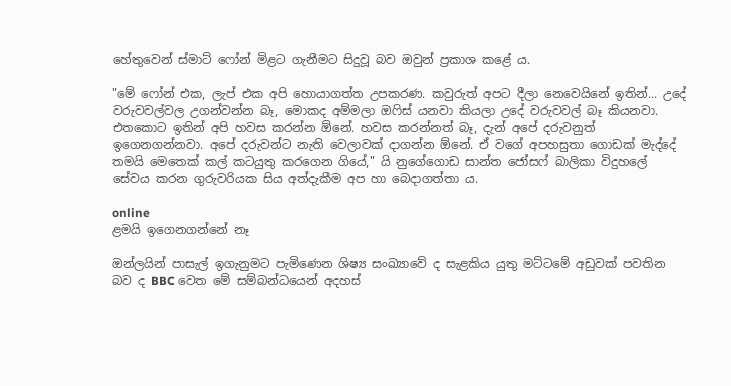හේතුවෙන් ස්මාට් ෆෝන් මිළට ගැනීමට සිදුවූ බව ඔවුන් ප්‍රකාශ කළේ ය.

"මේ ෆෝන් එක, ලැප් එක අපි හොයාගත්ත උපකරණ. කවුරුත් අපට දීලා නෙවෙයිනේ ඉතින්... උදේ වරුවවල්වල උගන්වන්න බෑ, මොකද අම්මලා ඔෆිස් යනවා කියලා උදේ වරුවවල් බෑ කියනවා. එතකොට ඉතින් අපි හවස කරන්න ඕනේ. හවස කරන්නත් බෑ, දැන් අපේ දරුවනුත් ඉගෙනගන්නවා. අපේ දරුවන්ට නැති වෙලාවක් දාගන්න ඕනේ. ඒ වගේ අපහසුතා ගොඩක් මැද්දේ තමයි මෙතෙක් කල් කටයුතු කරගෙන ගියේ," යි නුගේගොඩ සාන්ත ජෝසෆ් බාලිකා විදුහලේ සේවය කරන ගුරුවරියක සිය අත්දැකීම අප හා බෙදාගත්තා ය.

online
ළමයි ඉගෙනගන්නේ නෑ

ඔන්ලයින් පාසැල් ඉගැනුමට පැමිණෙන ශිෂ්‍ය සංඛ්‍යාවේ ද සැළකිය යුතු මට්ටමේ අඩුවක් පවතින බව ද BBC වෙත මේ සම්බන්ධයෙන් අදහස්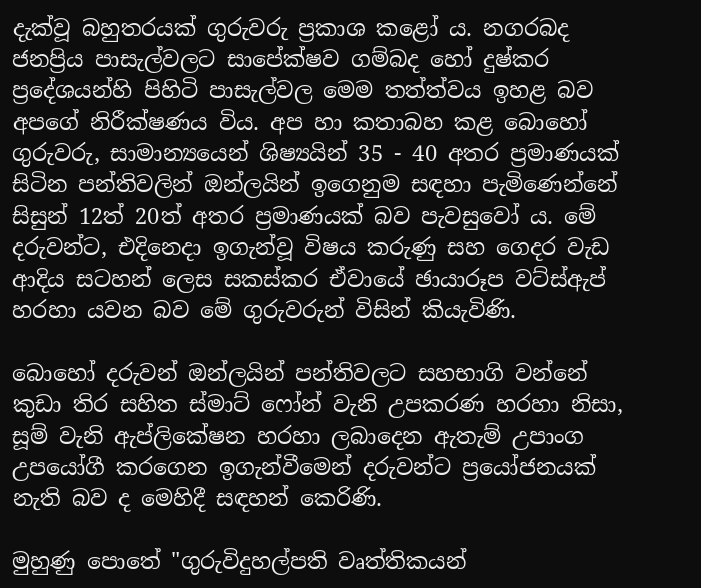දැක්වූ බහුතරයක් ගුරුවරු ප්‍රකාශ කළෝ ය. නගරබද ජනප්‍රිය පාසැල්වලට සාපේක්ෂව ගම්බද හෝ දුෂ්කර ප්‍රදේශයන්හි පිහිටි පාසැල්වල මෙම තත්ත්වය ඉහළ බව අපගේ නිරීක්ෂණය විය. අප හා කතාබහ කළ බොහෝ ගුරුවරු, සාමාන්‍යයෙන් ශිෂ්‍යයින් 35 - 40 අතර ප්‍රමාණයක් සිටින පන්තිවලින් ඔන්ලයින් ඉගෙනුම සඳහා පැමිණෙන්නේ සිසුන් 12ත් 20ත් අතර ප්‍රමාණයක් බව පැවසුවෝ ය. මේ දරුවන්ට, එදිනෙදා ඉගැන්වූ විෂය කරුණු සහ ගෙදර වැඩ ආදිය සටහන් ලෙස සකස්කර ඒවායේ ඡායාරූප වට්ස්ඇප් හරහා යවන බව මේ ගුරුවරුන් විසින් කියැවිණි.

බොහෝ දරුවන් ඔන්ලයින් පන්තිවලට සහභාගි වන්නේ කුඩා තිර සහිත ස්මාට් ෆෝන් වැනි උපකරණ හරහා නිසා, සූම් වැනි ඇප්ලිකේෂන හරහා ලබාදෙන ඇතැම් උපාංග උපයෝගී කරගෙන ඉගැන්වීමෙන් දරුවන්ට ප්‍රයෝජනයක් නැති බව ද මෙහිදී සඳහන් කෙරිණි.

මුහුණු පොතේ "ගුරුවිදුහල්පති වෘත්තිකයන්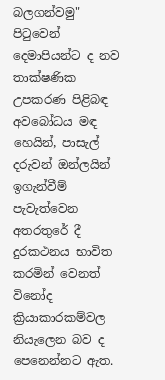බලගන්වමු" පිටුවෙන්
දෙමාපියන්ට ද නව තාක්ෂණික උපකරණ පිළිබඳ අවබෝධය මඳ හෙයින්, පාසැල් දරුවන් ඔන්ලයින් ඉගැන්වීම් පැවැත්වෙන අතරතුරේ දී දුරකථනය භාවිත කරමින් වෙනත් විනෝද ක්‍රියාකාරකම්වල නියැලෙන බව ද පෙනෙන්නට ඇත.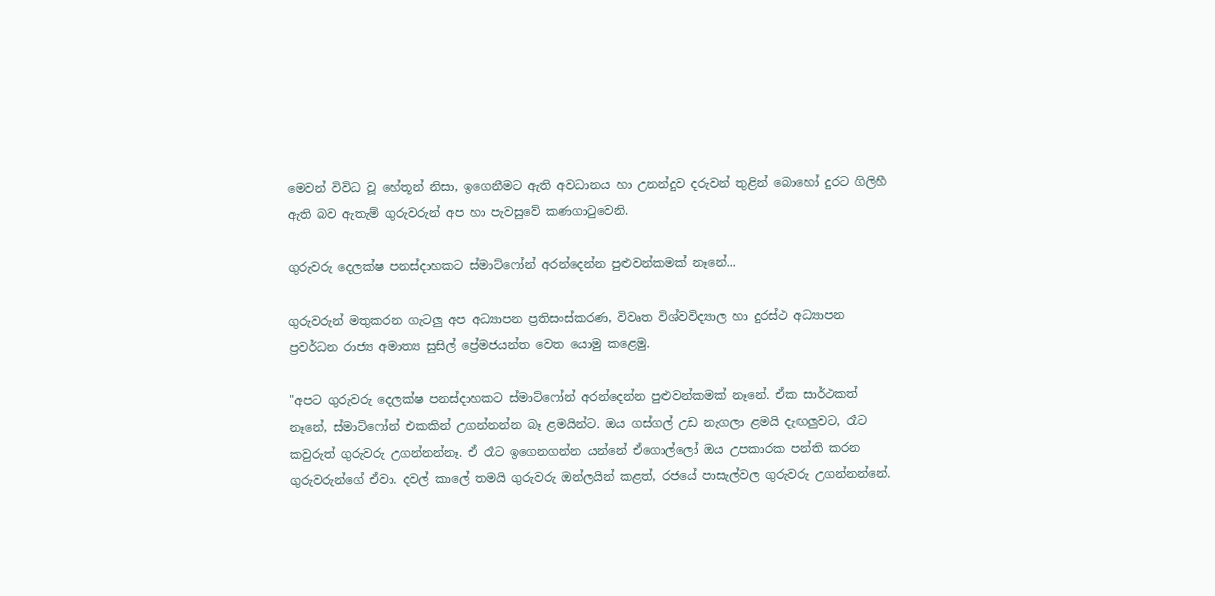මෙවන් විවිධ වූ හේතූන් නිසා, ඉගෙනීමට ඇති අවධානය හා උනන්දුව දරුවන් තුළින් බොහෝ දුරට ගිලිහී ඇති බව ඇතැම් ගුරුවරුන් අප හා පැවසුවේ කණගාටුවෙනි.

ගුරුවරු දෙලක්ෂ පනස්දාහකට ස්මාට්ෆෝන් අරන්දෙන්න පුළුවන්කමක් නෑනේ...

ගුරුවරුන් මතුකරන ගැටලු අප අධ්‍යාපන ප්‍රතිසංස්කරණ, විවෘත විශ්වවිද්‍යාල හා දුරස්ථ අධ්‍යාපන ප්‍රවර්ධන රාජ්‍ය අමාත්‍ය සුසිල් ප්‍රේමජයන්ත වෙත යොමු කළෙමු.

"අපට ගුරුවරු දෙලක්ෂ පනස්දාහකට ස්මාට්ෆෝන් අරන්දෙන්න පුළුවන්කමක් නෑනේ. ඒක සාර්ථකත් නෑනේ, ස්මාට්ෆෝන් එකකින් උගන්නන්න බෑ ළමයින්ට. ඔය ගස්ගල් උඩ නැගලා ළමයි දැඟලුවට, රෑට කවුරුත් ගුරුවරු උගන්නන්නෑ. ඒ රෑට ඉගෙනගන්න යන්නේ ඒගොල්ලෝ ඔය උපකාරක පන්ති කරන ගුරුවරුන්ගේ ඒවා. දවල් කාලේ තමයි ගුරුවරු ඔන්ලයින් කළත්, රජයේ පාසැල්වල ගුරුවරු උගන්නන්නේ.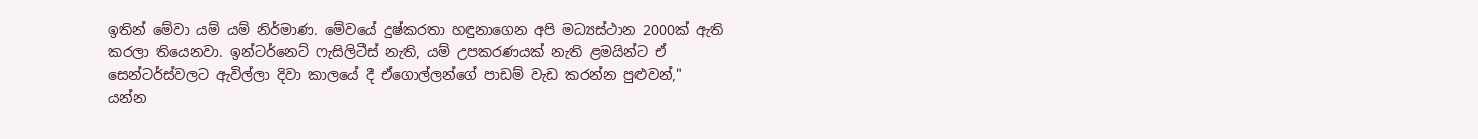ඉතින් මේවා යම් යම් නිර්මාණ. මේවයේ දුෂ්කරතා හඳුනාගෙන අපි මධ්‍යස්ථාන 2000ක් ඇති කරලා තියෙනවා. ඉන්ටර්නෙට් ෆැසිලිටීස් නැති, යම් උපකරණයක් නැති ළමයින්ට ඒ සෙන්ටර්ස්වලට ඇවිල්ලා දිවා කාලයේ දී ඒගොල්ලන්ගේ පාඩම් වැඩ කරන්න පුළුවන්," යන්න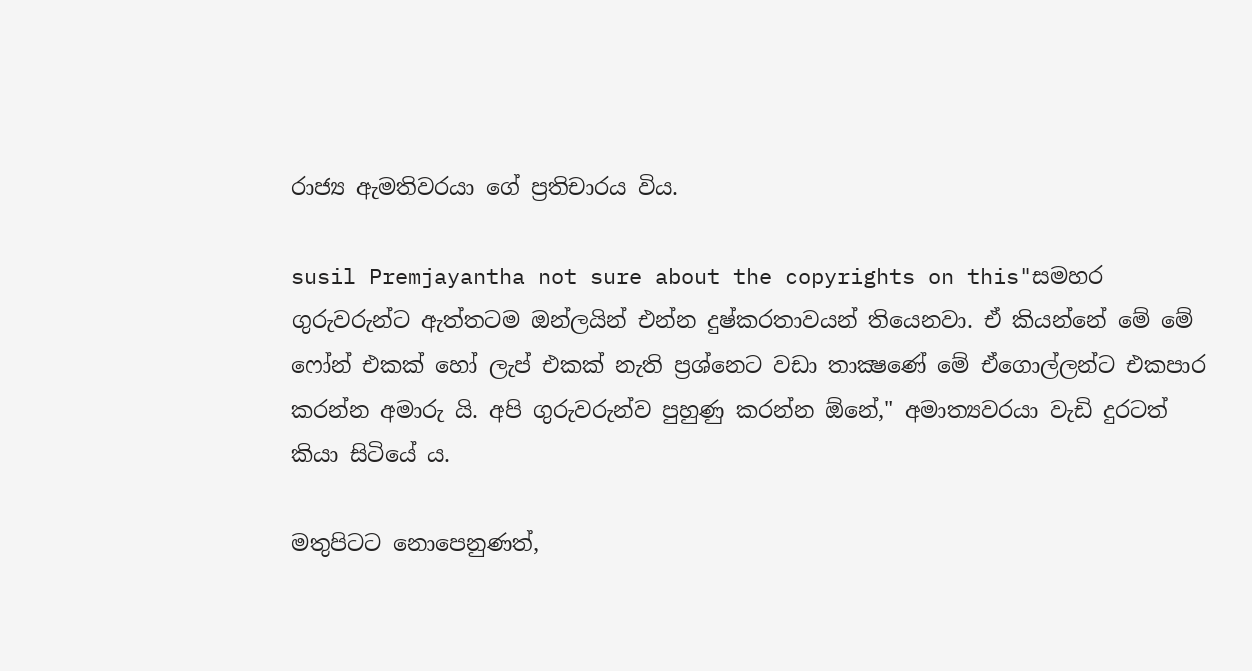රාජ්‍ය ඇමතිවරයා ගේ ප්‍රතිචාරය විය.

susil Premjayantha not sure about the copyrights on this"සමහර ගුරුවරුන්ට ඇත්තටම ඔන්ලයින් එන්න දුෂ්කරතාවයන් තියෙනවා. ඒ කියන්නේ මේ මේ ෆෝන් එකක් හෝ ලැප් එකක් නැති ප්‍රශ්නෙට වඩා තාක්‍ෂණේ මේ ඒගොල්ලන්ට එකපාර කරන්න අමාරු යි. අපි ගුරුවරුන්ව පුහුණු කරන්න ඕනේ," අමාත්‍යවරයා වැඩි දුරටත් කියා සිටියේ ය.

මතුපිටට නොපෙනුණත්,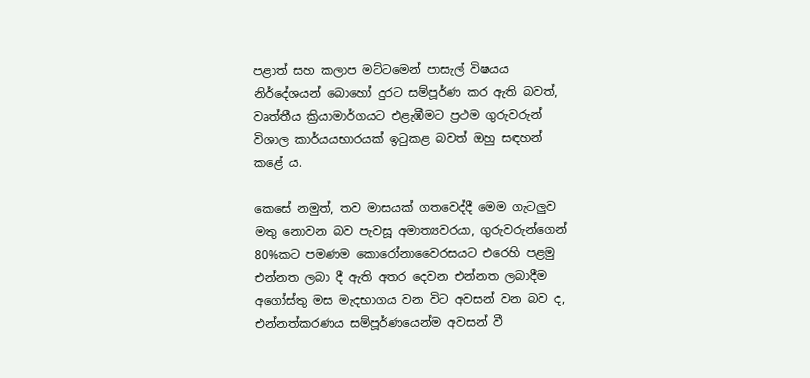පළාත් සහ කලාප මට්ටමෙන් පාසැල් විෂයය නිර්දේශයන් බොහෝ දුරට සම්පූර්ණ කර ඇති බවත්, වෘත්තීය ක්‍රියාමාර්ගයට එළැඹීමට ප්‍රථම ගුරුවරුන් විශාල කාර්යයභාරයක් ඉටුකළ බවත් ඔහු සඳහන් කළේ ය.

කෙසේ නමුත්, තව මාසයක් ගතවෙද්දී මෙම ගැටලුව මතු නොවන බව පැවසූ අමාත්‍යවරයා, ගුරුවරුන්ගෙන් 80%කට පමණම කොරෝනාවෛරසයට එරෙහි පළමු එන්නත ලබා දී ඇති අතර දෙවන එන්නත ලබාදීම අගෝස්තු මස මැදභාගය වන විට අවසන් වන බව ද, එන්නත්කරණය සම්පූර්ණයෙන්ම අවසන් වී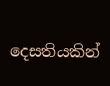දෙසතියකින්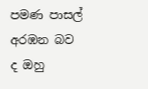පමණ පාසල් අරඹන බව ද ඔහු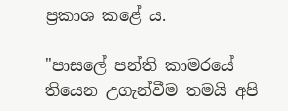ප්‍රකාශ කළේ ය.

"පාසලේ පන්ති කාමරයේ තියෙන උගැන්වීම තමයි අපි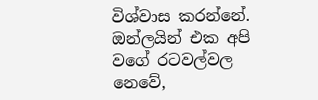විශ්වාස කරන්නේ. ඔන්ලයින් එක අපි වගේ රටවල්වල නෙවේ,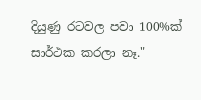දියුණු රටවල පවා 100%ක් සාර්ථක කරලා නෑ."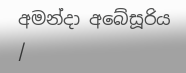අමන්දා අබේසූරිය /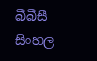බීබීසී සිංහල